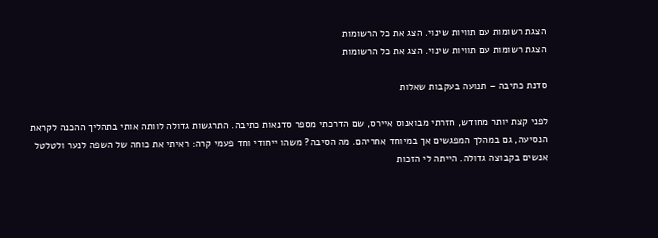הצגת רשומות עם תוויות שינוי. הצג את כל הרשומות
הצגת רשומות עם תוויות שינוי. הצג את כל הרשומות

סדנת כתיבה – תנועה בעקבות שאלות

לפני קצת יותר מחודש, חזרתי מבואנוס איירס, שם הדרכתי מספר סדנאות כתיבה. התרגשות גדולה לוותה אותי בתהליך ההכנה לקראת הנסיעה, גם במהלך המפגשים אך במיוחד אחריהם. מה הסיבה? משהו ייחודי וחד פעמי קרה: ראיתי את כוחה של השפה לנער ולטלטל אנשים בקבוצה גדולה. הייתה לי הזכות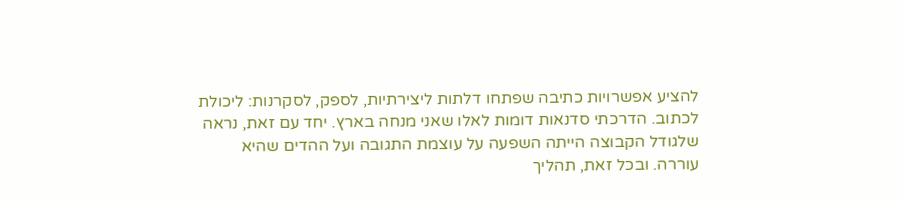להציע אפשרויות כתיבה שפתחו דלתות ליצירתיות, לספק, לסקרנות: ליכולת לכתוב. הדרכתי סדנאות דומות לאלו שאני מנחה בארץ. יחד עם זאת, נראה שלגודל הקבוצה הייתה השפעה על עוצמת התגובה ועל ההדים שהיא עוררה. ובכל זאת, תהליך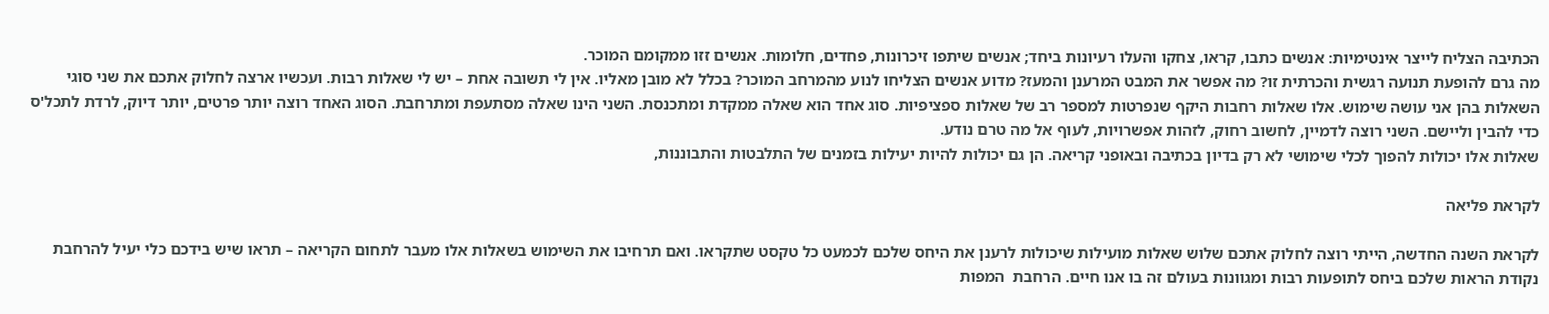הכתיבה הצליח לייצר אינטימיות: אנשים כתבו, קראו, צחקו והעלו רעיונות ביחד; אנשים שיתפו זיכרונות, פחדים, חלומות. אנשים זזו ממקומם המוכר.
מה גרם להופעת תנועה רגשית והכרתית זו? מה אפשר את המבט המרענן והמעז? מדוע אנשים הצליחו לנוע מהמרחב המוכר? בכלל לא מובן מאליו. אין לי תשובה אחת – יש לי שאלות רבות. ועכשיו ארצה לחלוק אתכם את שני סוגי השאלות בהן אני עושה שימוש. אלו שאלות רחבות היקף שנפרטות למספר רב של שאלות ספציפיות. סוג אחד הוא שאלה ממקדת ומתכנסת. השני הינו שאלה מסתעפת ומתרחבת. הסוג האחד רוצה יותר פרטים, יותר דיוק, לרדת לתכל'ס כדי להבין וליישם. השני רוצה לדמיין, לחשוב רחוק, לזהות אפשרויות, לעוף אל מה טרם נודע.
שאלות אלו יכולות להפוך לכלי שימושי לא רק בדיון בכתיבה ובאופני קריאה. הן גם יכולות להיות יעילות בזמנים של התלבטות והתבוננות,

לקראת פליאה

לקראת השנה החדשה, הייתי רוצה לחלוק אתכם שלוש שאלות מועילות שיכולות לרענן את היחס שלכם לכמעט כל טקסט שתקראו. ואם תרחיבו את השימוש בשאלות אלו מעבר לתחום הקריאה – תראו שיש בידכם כלי יעיל להרחבת נקודת הראות שלכם ביחס לתופעות רבות ומגוונות בעולם זה בו אנו חיים. הרחבת  המפות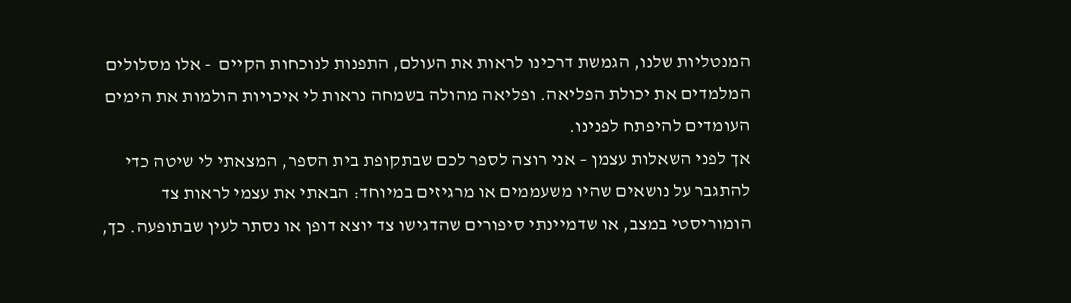המנטליות שלנו, הגמשת דרכינו לראות את העולם, התפנות לנוכחות הקיים  - אלו מסלולים המלמדים את יכולת הפליאה. ופליאה מהולה בשמחה נראות לי איכויות הולמות את הימים העומדים להיפתח לפנינו.
אך לפני השאלות עצמן – אני רוצה לספר לכם שבתקופת בית הספר, המצאתי לי שיטה כדי להתגבר על נושאים שהיו משעממים או מרגיזים במיוחד: הבאתי את עצמי לראות צד הומוריסטי במצב, או שדמיינתי סיפורים שהדגישו צד יוצא דופן או נסתר לעין שבתופעה. כך,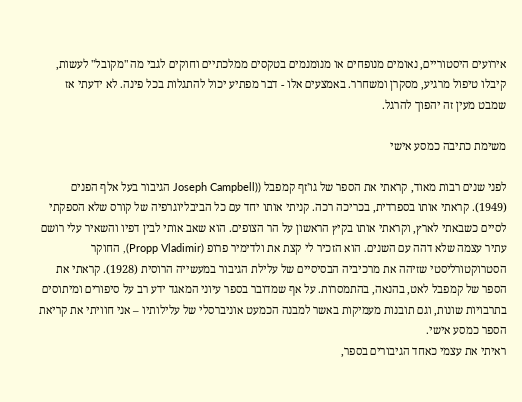אירועים היסטוריים, נאומים מנופחים או מנומנמים בטקסים ממלכתיים וחוקים לגבי מה "מקובל" לעשות, קיבלו טיפול מרגיע, מסקרן ומשחרר. באמצעים אלו - דבר מפתיע יכול להתגלות בכל פינה. לא ידעתי אז שמבט מעין זה יהפוך להרגל.

משימת כתיבה כמסע אישי

לפני שנים רבות מאוד, קראתי את הספר של גו'זף קמפבל ((Joseph Campbell הגיבור בעל אלף הפנים (1949). קראתי אותו בספרדית, בכריכה רכה. קניתי אותו יחד עם כל הביבליוגרפיה של קורס שלא הספקתי לסיים כשבאתי לארץ, וקראתי אותו בקיץ הראשון על הר הצופים. הוא שאב אותי לבין דפיו והשאיר עלי רושם עתיר עצמה שלא דהה עם השנים. הוא הזכיר לי קצת את ולדימיר פרופ (Propp Vladimir), החוקר הסטרוקטורליסטי שזיהה את מרכיביה הבסיסיים של עלילת הגיבור במעשייה הרוסית (1928). קראתי את הספר של קמפבל לאט, בהנאה, בהתמסרות. על אף שמדובר בספר עיוני המאגד ידע רב על סיפורים ומיתוסים בתרבויות שונות, וגם תובנות מעמיקות באשר למבנה הכמעט אוניברסלי של עלילותיו – אני חוויתי את קריאת הספר כמסע אישי.
ראיתי את עצמי כאחד הגיבורים בספר,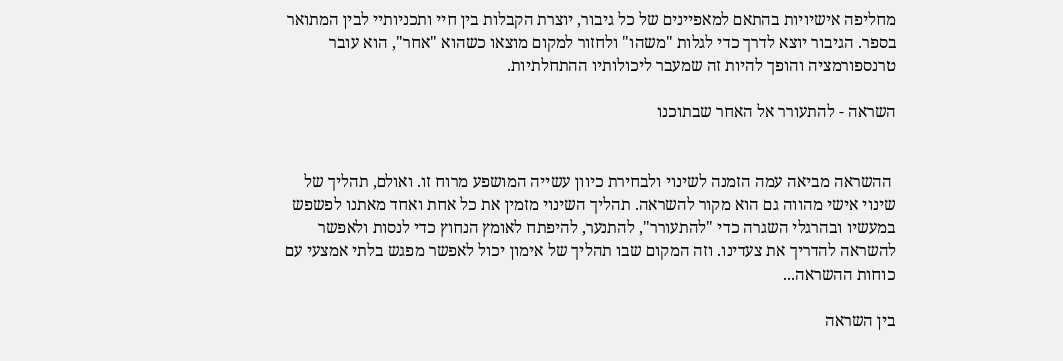מחליפה אישיויות בהתאם למאפיינים של כל גיבור, יוצרת הקבלות בין חיי ותכניותיי לבין המתואר בספר. הגיבור יוצא לדרך כדי לגלות "משהו" ולחזור למקום מוצאו כשהוא "אחר", הוא עובר טרנספורמציה והופך להיות זה שמעבר ליכולותיו ההתחלתיות.

השראה - להתעורר אל האחר שבתוכנו


 ההשראה מביאה עמה הזמנה לשינוי ולבחירת כיוון עשייה המושפע מרוח זו. ואולם, תהליך של שינוי אישי מהווה גם הוא מקור להשראה. תהליך השינוי מזמין את כל אחת ואחד מאתנו לפשפש במעשיו ובהרגלי השגרה כדי "להתעורר", להתנער, להיפתח לאומץ הנחוץ כדי לנסות ולאפשר להשראה להדריך את צעדינו. וזה המקום שבו תהליך של אימון יכול לאפשר מפגש בלתי אמצעי עם כוחות ההשראה...

בין השראה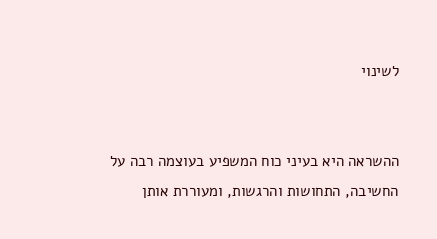לשינוי


ההשראה היא בעיני כוח המשפיע בעוצמה רבה על החשיבה, התחושות והרגשות, ומעוררת אותן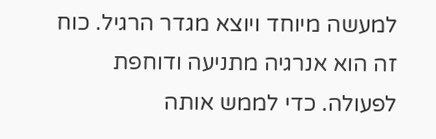למעשה מיוחד ויוצא מגדר הרגיל. כוח זה הוא אנרגיה מתניעה ודוחפת לפעולה. כדי לממש אותה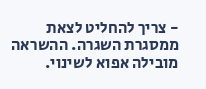- צריך להחליט לצאת ממסגרת השגרה. ההשראה מובילה אפוא לשינוי.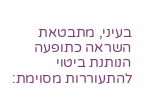בעיני, מתבטאת השראה כתופעה הנותנת ביטוי להתעוררות מסוימת: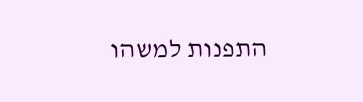התפנות למשהו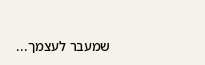שמעבר לעצמך...